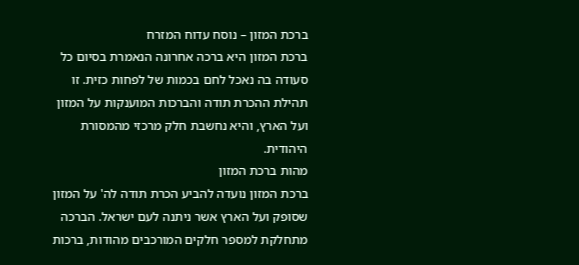ברכת המזון – נוסח עדוח המזרח
ברכת המזון היא ברכה אחרונה הנאמרת בסיום כל סעודה בה נאכל לחם בכמות של לפחות כזית. זו תהילת ההכרת תודה והברכות המוענקות על המזון ועל הארץ, והיא נחשבת חלק מרכזי מהמסורת היהודית.
מהות ברכת המזון
ברכת המזון נועדה להביע הכרת תודה לה' על המזון שסופק ועל הארץ אשר ניתנה לעם ישראל. הברכה מתחלקת למספר חלקים המורכבים מהודות, ברכות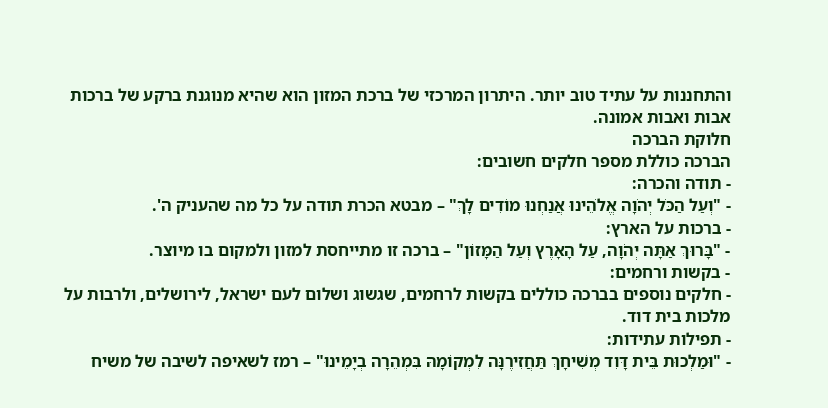והתחננות על עתיד טוב יותר. היתרון המרכזי של ברכת המזון הוא שהיא מנוגנת ברקע של ברכות אבות ואבות אמונה.
חלוקת הברכה
הברכה כוללת מספר חלקים חשובים:
- תודה והכרה:
- "וְעַל הַכֹּל יְהֹוָה אֱלֹהֵינוּ אֲנַחְנוּ מוֹדִים לָךְ" – מבטא הכרת תודה על כל מה שהעניק ה'.
- ברכות על הארץ:
- "בָּרוּךְ אַתָּה יְהֹוָה, עַל הָאָרֶץ וְעַל הַמָּזוֹן" – ברכה זו מתייחסת למזון ולמקום בו מיוצר.
- בקשות ורחמים:
- חלקים נוספים בברכה כוללים בקשות לרחמים, שגשוג ושלום לעם ישראל, לירושלים, ולרבות על מלכות בית דוד.
- תפילות עתידות:
- "וּמַלְכוּת בֵּית דָּוִד מְשִׁיחָךְ תַּחֲזִירֶנָּה לִמְקוֹמָהּ בִּמְהֵרָה בְיָמֵינוּ" – רמז לשאיפה לשיבה של משיח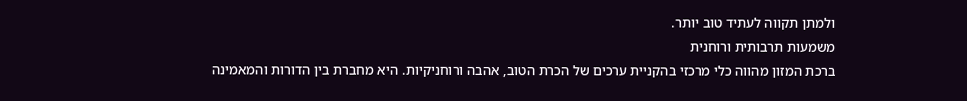ולמתן תקווה לעתיד טוב יותר.
משמעות תרבותית ורוחנית
ברכת המזון מהווה כלי מרכזי בהקניית ערכים של הכרת הטוב, אהבה ורוחניקיות. היא מחברת בין הדורות והמאמינה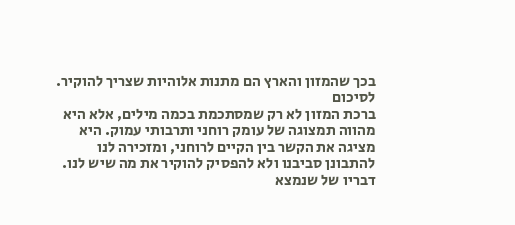בכך שהמזון והארץ הם מתנות אלוהיות שצריך להוקיר.
לסיכום
ברכת המזון לא רק שמסתכמת בכמה מילים, אלא היא מהווה תמצוגה של עומק רוחני ותרבותי עמוק. היא מציגה את הקשר בין הקיים לרוחני, ומזכירה לנו להתבונן סביבנו ולא להפסיק להוקיר את מה שיש לנו.
דבריו של שנמצא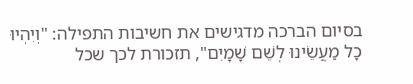בסיום הברכה מדגישים את חשיבות התפילה: "וְיִהְיוּ כָל מַעֲשֵׂינוּ לְשֵׁם שָׁמָיִם", תזכורת לכך שכל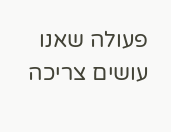פעולה שאנו עושים צריכה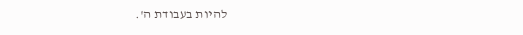להיות בעבודת ה'.